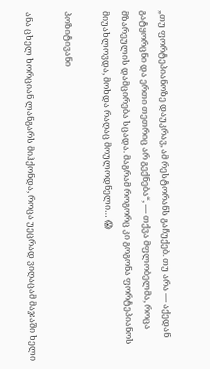„თუ ფორტეპიანოზე დაუკრავ, ამ რესტორანს გაჩუქებ. თუ არა — აქედან გატყორცნი და ერთი თეთრიც არ გექნება“, — თქვა მფლობელმა, როცა მზარეულის დამცირება სცადა. მაგრამ როგორც კი გოგონა ფორტეპიანოს მიუახლოვდა, მოხდა რაღაც მოულოდნელი… 😱

პოზიტივანი

ანა ცხელ ხორციან ლანგარს მიჰქონდა, როცა უეცრად ვიღაცამ მაჯაში ხელი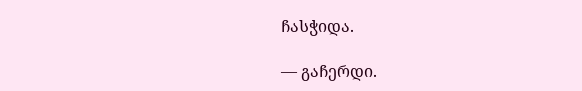ჩასჭიდა.

— გაჩერდი.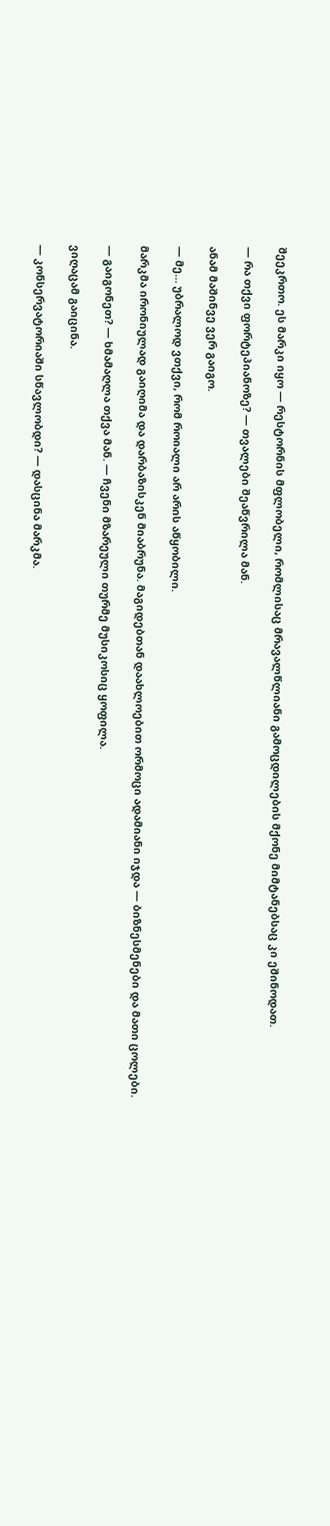შეეკრთო. ეს მარკი იყო — რესტორნის მფლობელი, რომლისაც მრავალწლიანი გამოცდილების მქონე მიმტანებსაც კი ეშინოდათ.

— რა თქვი ფორტეპიანოზე? — თვალები შეაწვრილა მან.

ანამ მაშინვე ვერ გაიგო.

— მე… უბრალოდ ვთქვი, რომ როიალი არ არის აწყობილი.

მარკმა ირონიულად გაიღიმა და დარბაზისკენ მიაბრუნა. მაგიდებთან დაახლოებით ორმოცი ადამიანი იჯდა — ბიზნესმენები და მათი ცოლები.

— გაიგონეთ? — ხმამაღლა თქვა მან. — ჩვენი მზარეული თურმე მუსიკოსიც ყოფილა.

ვიღაცამ გაიცინა.

— კონსერვატორიაში სწავლობდი? — დასცინა მარკმა.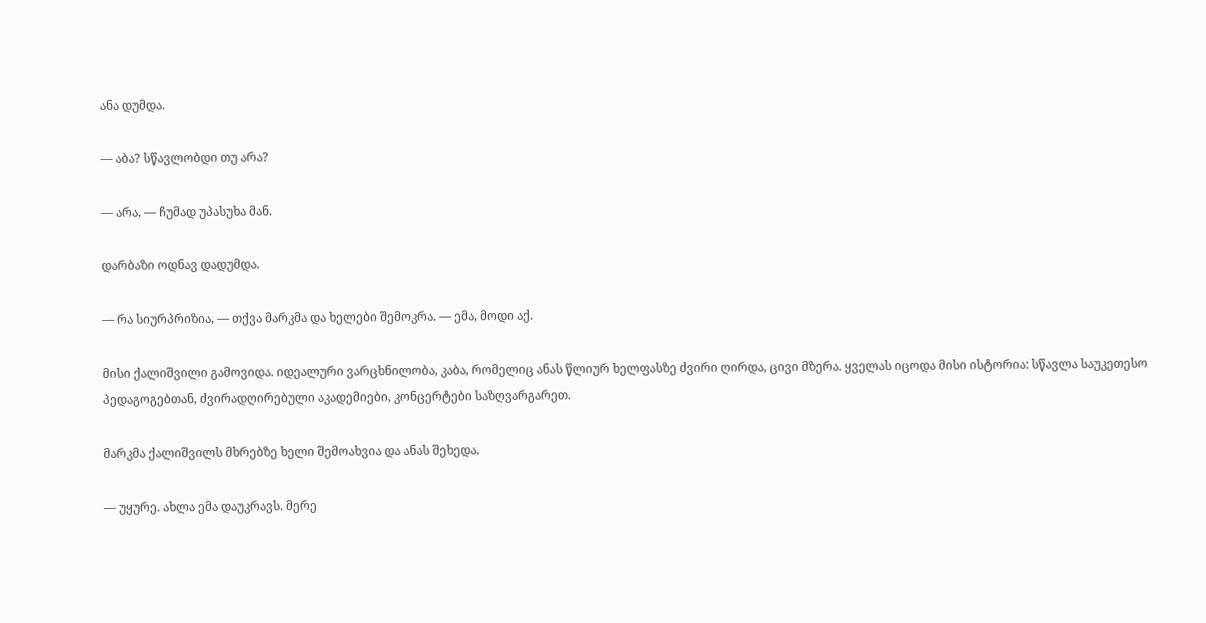ანა დუმდა.

— აბა? სწავლობდი თუ არა?

— არა, — ჩუმად უპასუხა მან.

დარბაზი ოდნავ დადუმდა.

— რა სიურპრიზია, — თქვა მარკმა და ხელები შემოკრა. — ემა, მოდი აქ.

მისი ქალიშვილი გამოვიდა. იდეალური ვარცხნილობა, კაბა, რომელიც ანას წლიურ ხელფასზე ძვირი ღირდა, ცივი მზერა. ყველას იცოდა მისი ისტორია: სწავლა საუკეთესო პედაგოგებთან, ძვირადღირებული აკადემიები, კონცერტები საზღვარგარეთ.

მარკმა ქალიშვილს მხრებზე ხელი შემოახვია და ანას შეხედა.

— უყურე. ახლა ემა დაუკრავს. მერე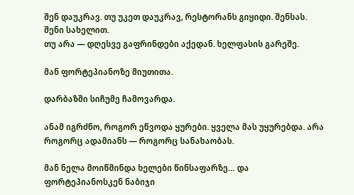შენ დაუკრავ. თუ უკეთ დაუკრავ, რესტორანს გიყიდი. შენსას. შენი სახელით.
თუ არა — დღესვე გაფრინდები აქედან. ხელფასის გარეშე.

მან ფორტეპიანოზე მიუთითა.

დარბაზში სიჩუმე ჩამოვარდა.

ანამ იგრძნო, როგორ ეწვოდა ყურები. ყველა მას უყურებდა. არა როგორც ადამიანს — როგორც სანახაობას.

მან ნელა მოიწმინდა ხელები წინსაფარზე… და ფორტეპიანოსკენ ნაბიჯი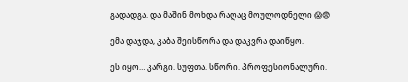გადადგა. და მაშინ მოხდა რაღაც მოულოდნელი 😱😨

ემა დაჯდა, კაბა შეისწორა და დაკვრა დაიწყო.

ეს იყო… კარგი. სუფთა. სწორი. პროფესიონალური.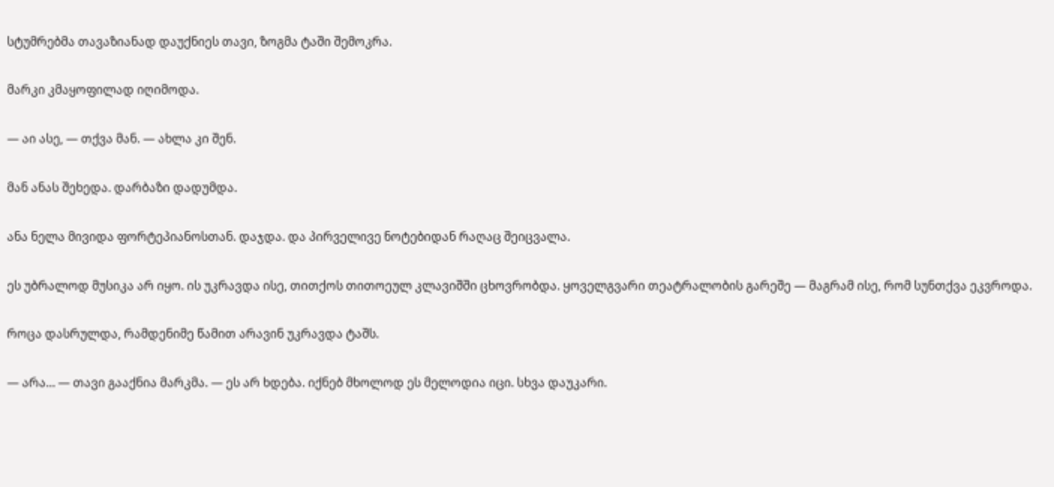სტუმრებმა თავაზიანად დაუქნიეს თავი, ზოგმა ტაში შემოკრა.

მარკი კმაყოფილად იღიმოდა.

— აი ასე, — თქვა მან. — ახლა კი შენ.

მან ანას შეხედა. დარბაზი დადუმდა.

ანა ნელა მივიდა ფორტეპიანოსთან. დაჯდა. და პირველივე ნოტებიდან რაღაც შეიცვალა.

ეს უბრალოდ მუსიკა არ იყო. ის უკრავდა ისე, თითქოს თითოეულ კლავიშში ცხოვრობდა. ყოველგვარი თეატრალობის გარეშე — მაგრამ ისე, რომ სუნთქვა ეკვროდა.

როცა დასრულდა, რამდენიმე წამით არავინ უკრავდა ტაშს.

— არა… — თავი გააქნია მარკმა. — ეს არ ხდება. იქნებ მხოლოდ ეს მელოდია იცი. სხვა დაუკარი.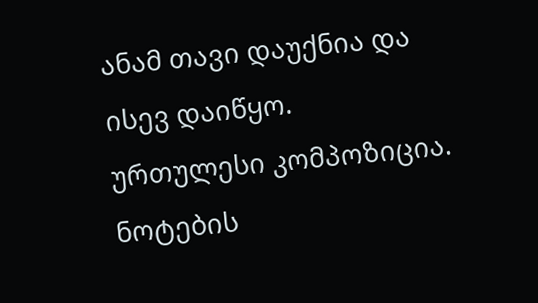ანამ თავი დაუქნია და ისევ დაიწყო. ურთულესი კომპოზიცია. ნოტების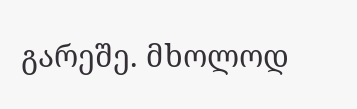გარეშე. მხოლოდ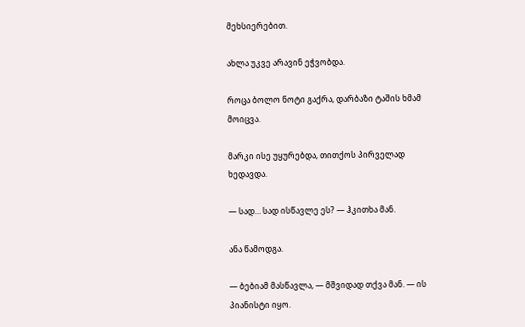მეხსიერებით.

ახლა უკვე არავინ ეჭვობდა.

როცა ბოლო ნოტი გაქრა, დარბაზი ტაშის ხმამ მოიცვა.

მარკი ისე უყურებდა, თითქოს პირველად ხედავდა.

— სად… სად ისწავლე ეს? — ჰკითხა მან.

ანა წამოდგა.

— ბებიამ მასწავლა, — მშვიდად თქვა მან. — ის პიანისტი იყო.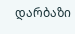დარბაზი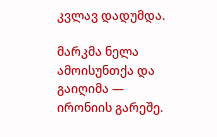კვლავ დადუმდა.

მარკმა ნელა ამოისუნთქა და გაიღიმა — ირონიის გარეშე.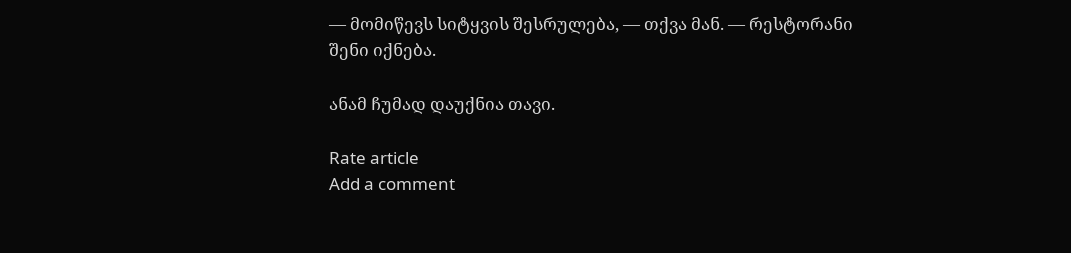— მომიწევს სიტყვის შესრულება, — თქვა მან. — რესტორანი შენი იქნება.

ანამ ჩუმად დაუქნია თავი.

Rate article
Add a comment